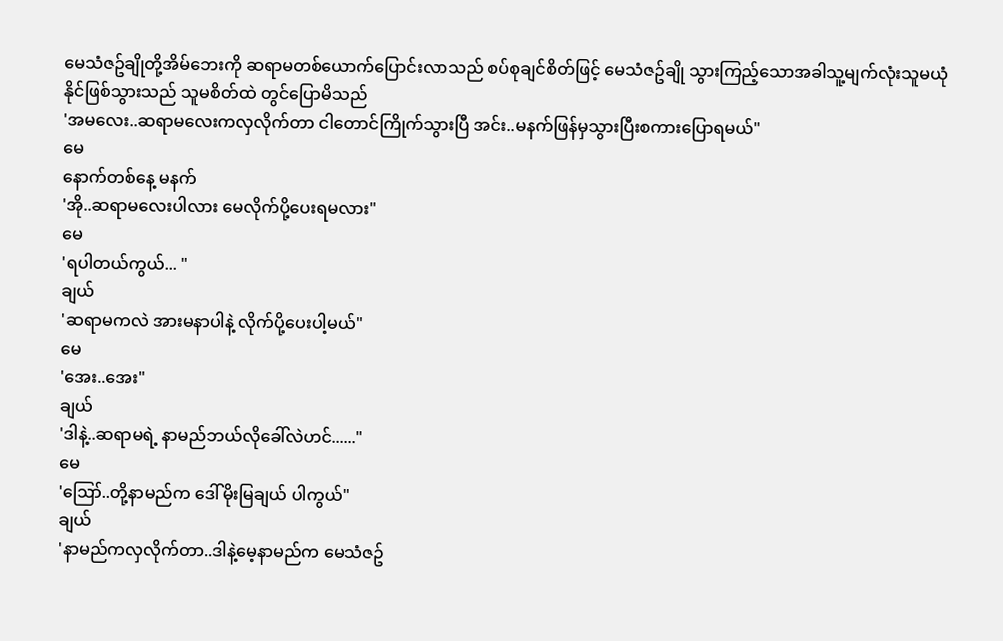မေသံဇဥ်ချိုတို့အိမ်ဘေးကို ဆရာမတစ်ယောက်ပြောင်းလာသည် စပ်စုချင်စိတ်ဖြင့် မေသံဇဥ်ချို သွားကြည့်သောအခါသူ့မျက်လုံးသူမယုံနိုင်ဖြစ်သွားသည် သူမစိတ်ထဲ တွင်ပြောမိသည်
'အမလေး..ဆရာမလေးကလှလိုက်တာ ငါတောင်ကြိုက်သွားပြီ အင်း..မနက်ဖြန်မှသွားပြီးစကားပြောရမယ်"
မေ
နောက်တစ်နေ့ မနက်
'အို..ဆရာမလေးပါလား မေလိုက်ပို့ပေးရမလား"
မေ
'ရပါတယ်ကွယ်... "
ချယ်
'ဆရာမကလဲ အားမနာပါနဲ့ လိုက်ပို့ပေးပါ့မယ်"
မေ
'အေး..အေး"
ချယ်
'ဒါနဲ့..ဆရာမရဲ့ နာမည်ဘယ်လိုခေါ်လဲဟင်......"
မေ
'ဪ..တို့နာမည်က ဒေါ်မိုးမြချယ် ပါကွယ်"
ချယ်
'နာမည်ကလှလိုက်တာ..ဒါနဲ့မေ့နာမည်က မေသံဇဥ်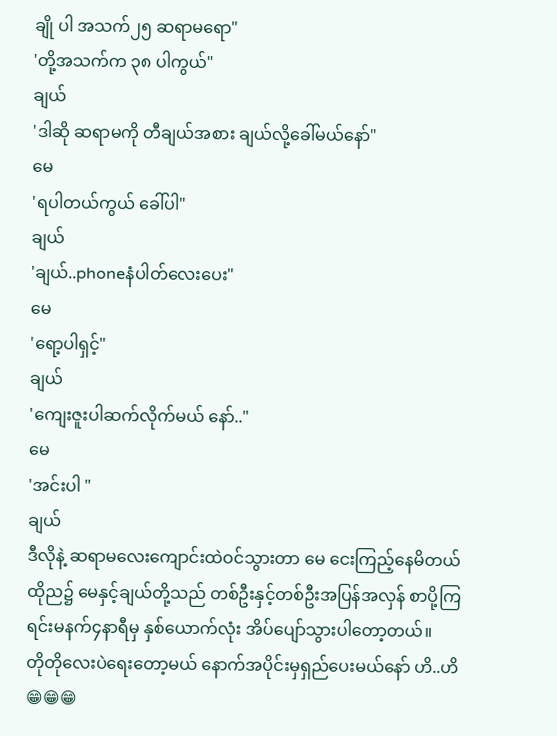ချို ပါ အသက်၂၅ ဆရာမရော"
'တို့အသက်က ၃၈ ပါကွယ်"
ချယ်
'ဒါဆို ဆရာမကို တီချယ်အစား ချယ်လို့ခေါ်မယ်နော်"
မေ
'ရပါတယ်ကွယ် ခေါ်ပါ"
ချယ်
'ချယ်..phoneနံပါတ်လေးပေး"
မေ
'ရော့ပါရှင့်"
ချယ်
'ကျေးဇူးပါဆက်လိုက်မယ် နော်.."
မေ
'အင်းပါ "
ချယ်
ဒီလိုနဲ့ ဆရာမလေးကျောင်းထဲဝင်သွားတာ မေ ငေးကြည့်နေမိတယ်
ထိုည၌ မေနှင့်ချယ်တို့သည် တစ်ဦးနှင့်တစ်ဦးအပြန်အလှန် စာပို့ကြရင်းမနက်၄နာရီမှ နှစ်ယောက်လုံး အိပ်ပျော်သွားပါတော့တယ်။
တိုတိုလေးပဲရေးတော့မယ် နောက်အပိုင်းမှရှည်ပေးမယ်နော် ဟိ..ဟိ😁😁😁